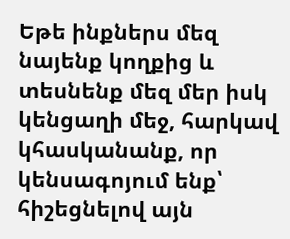Եթե ինքներս մեզ նայենք կողքից և տեսնենք մեզ մեր իսկ կենցաղի մեջ, հարկավ կհասկանանք, որ կենսագոյում ենք՝ հիշեցնելով այն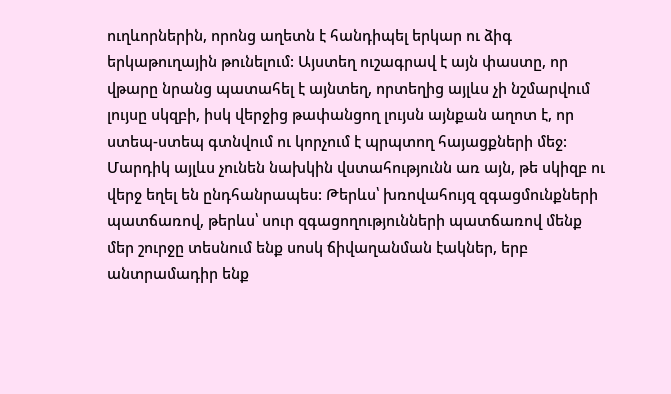ուղևորներին, որոնց աղետն է հանդիպել երկար ու ձիգ երկաթուղային թունելում: Այստեղ ուշագրավ է այն փաստը, որ վթարը նրանց պատահել է այնտեղ, որտեղից այլևս չի նշմարվում լույսը սկզբի, իսկ վերջից թափանցող լույսն այնքան աղոտ է, որ ստեպ-ստեպ գտնվում ու կորչում է պրպտող հայացքների մեջ: Մարդիկ այլևս չունեն նախկին վստահությունն առ այն, թե սկիզբ ու վերջ եղել են ընդհանրապես: Թերևս՝ խռովահույզ զգացմունքների պատճառով, թերևս՝ սուր զգացողությունների պատճառով մենք մեր շուրջը տեսնում ենք սոսկ ճիվաղանման էակներ, երբ անտրամադիր ենք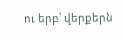ու երբ՝ վերքերն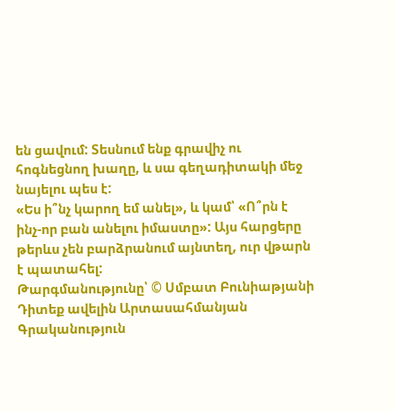են ցավում: Տեսնում ենք գրավիչ ու հոգնեցնող խաղը, և սա գեղադիտակի մեջ նայելու պես է:
«Ես ի՞նչ կարող եմ անել», և կամ՝ «Ո՞րն է ինչ-որ բան անելու իմաստը»: Այս հարցերը թերևս չեն բարձրանում այնտեղ, ուր վթարն է պատահել:
Թարգմանությունը՝ © Սմբատ Բունիաթյանի
Դիտեք ավելին Արտասահմանյան Գրականություն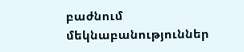բաժնում
մեկնաբանություններ